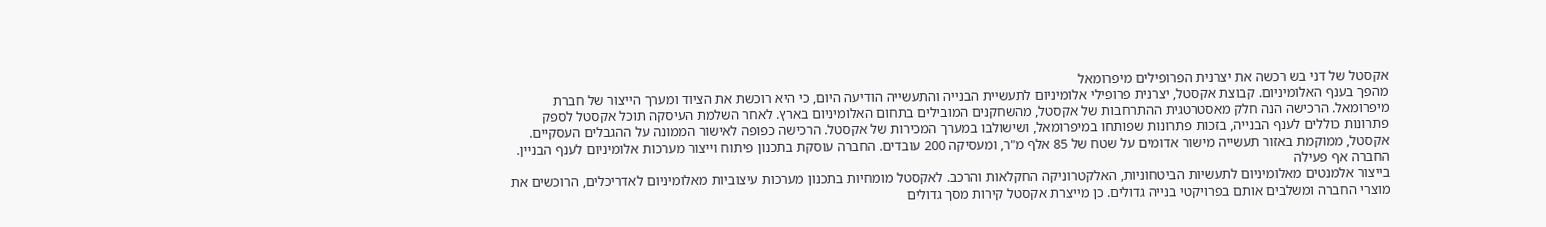אקסטל של דני בש רכשה את יצרנית הפרופילים מיפרומאל
מהפך בענף האלומיניום. קבוצת אקסטל, יצרנית פרופילי אלומיניום לתעשיית הבנייה והתעשייה הודיעה היום, כי היא רוכשת את הציוד ומערך הייצור של חברת מיפרומאל. הרכישה הנה חלק מאסטרטגית ההתרחבות של אקסטל, מהשחקנים המובילים בתחום האלומיניום בארץ. לאחר השלמת העיסקה תוכל אקסטל לספק פתרונות כוללים לענף הבנייה, בזכות פתרונות שפותחו במיפרומאל, ושישולבו במערך המכירות של אקסטל. הרכישה כפופה לאישור הממונה על ההגבלים העסקיים.
אקסטל, ממוקמת באזור תעשייה מישור אדומים על שטח של 85 אלף מ"ר, ומעסיקה 200 עובדים. החברה עוסקת בתכנון פיתוח וייצור מערכות אלומיניום לענף הבניין. החברה אף פעילה
בייצור אלמנטים מאלומיניום לתעשיות הביטחוניות, האלקטרוניקה החקלאות והרכב. לאקסטל מומחיות בתכנון מערכות עיצוביות מאלומיניום לאדריכלים, הרוכשים את מוצרי החברה ומשלבים אותם בפרויקטי בנייה גדולים. כן מייצרת אקסטל קירות מסך גדולים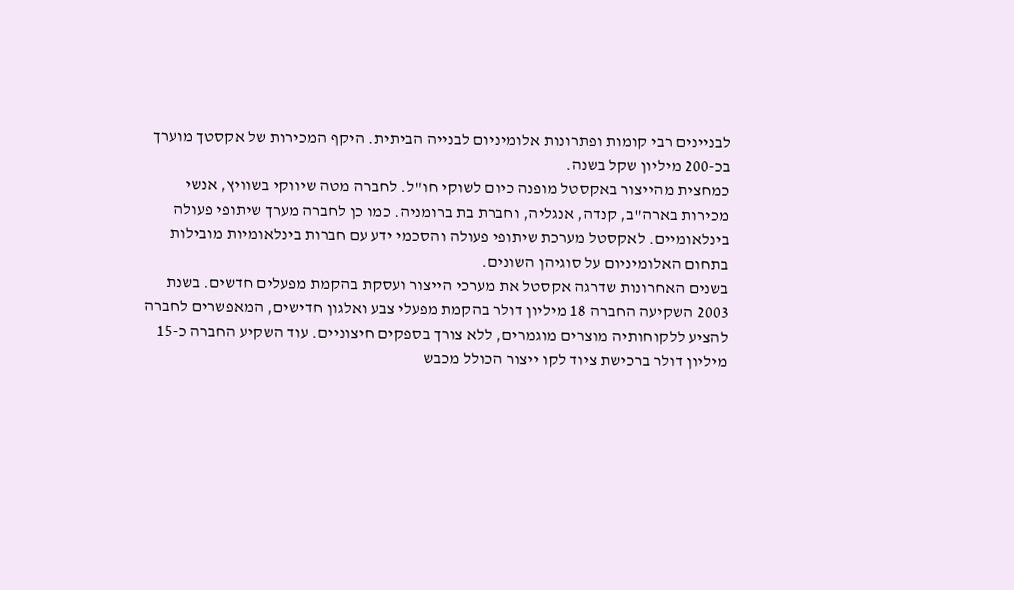לבניינים רבי קומות ופתרונות אלומיניום לבנייה הביתית. היקף המכירות של אקסטך מוערך בכ-200 מיליון שקל בשנה.
כמחצית מהייצור באקסטל מופנה כיום לשוקי חו"ל. לחברה מטה שיווקי בשוויץ, אנשי מכירות בארה"ב, קנדה, אנגליה, וחברת בת ברומניה. כמו כן לחברה מערך שיתופי פעולה בינלאומיים. לאקסטל מערכת שיתופי פעולה והסכמי ידע עם חברות בינלאומיות מובילות בתחום האלומיניום על סוגיהן השונים.
בשנים האחרונות שדרגה אקסטל את מערכי הייצור ועסקת בהקמת מפעלים חדשים. בשנת 2003 השקיעה החברה 18 מיליון דולר בהקמת מפעלי צבע ואלגון חדישים, המאפשרים לחברה להציע ללקוחותיה מוצרים מוגמרים, ללא צורך בספקים חיצוניים. עוד השקיע החברה כ-15 מיליון דולר ברכישת ציוד לקו ייצור הכולל מכבש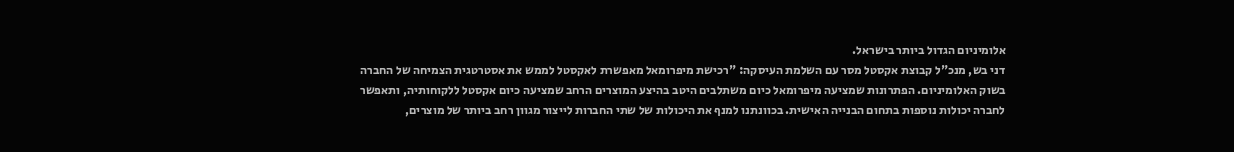אלומיניום הגדול ביותר בישראל.
דני בש, מנכ"ל קבוצת אקסטל מסר עם השלמת העיסקה: "רכישת מיפרומאל מאפשרת לאקסטל לממש את אסטרטגית הצמיחה של החברה בשוק האלומיניום. הפתרונות שמציעה מיפרומאל כיום משתלבים היטב בהיצע המוצרים הרחב שמציעה כיום אקסטל ללקוחותיה, ותאפשר לחברה יכולות נוספות בתחום הבנייה האישית. בכוונתנו למנף את היכולות של שתי החברות לייצור מגוון רחב ביותר של מוצרים,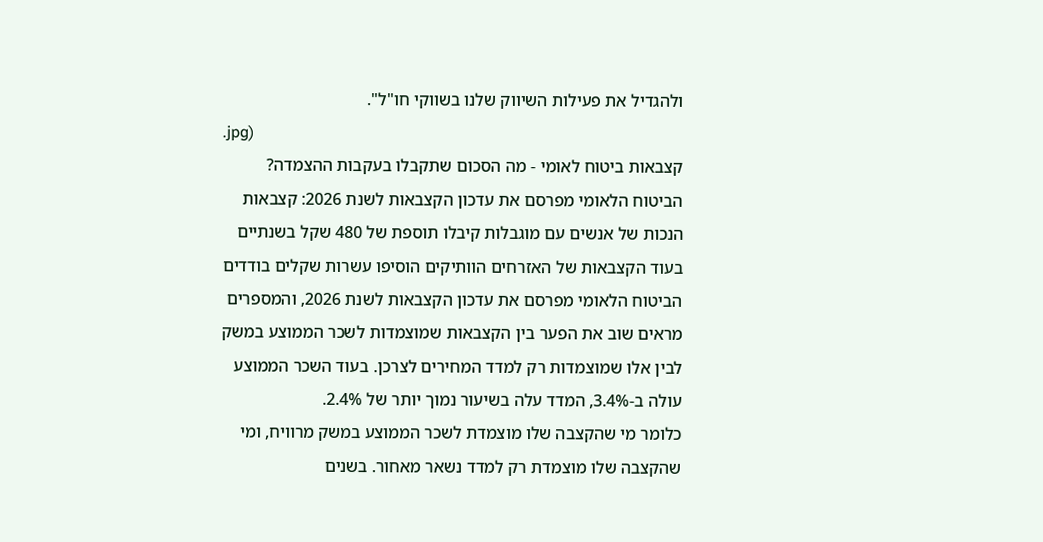ולהגדיל את פעילות השיווק שלנו בשווקי חו"ל".
.jpg)
קצבאות ביטוח לאומי - מה הסכום שתקבלו בעקבות ההצמדה?
הביטוח הלאומי מפרסם את עדכון הקצבאות לשנת 2026: קצבאות הנכות של אנשים עם מוגבלות קיבלו תוספת של 480 שקל בשנתיים בעוד הקצבאות של האזרחים הוותיקים הוסיפו עשרות שקלים בודדים
הביטוח הלאומי מפרסם את עדכון הקצבאות לשנת 2026, והמספרים מראים שוב את הפער בין הקצבאות שמוצמדות לשכר הממוצע במשק לבין אלו שמוצמדות רק למדד המחירים לצרכן. בעוד השכר הממוצע עולה ב-3.4%, המדד עלה בשיעור נמוך יותר של 2.4%.
כלומר מי שהקצבה שלו מוצמדת לשכר הממוצע במשק מרוויח, ומי שהקצבה שלו מוצמדת רק למדד נשאר מאחור. בשנים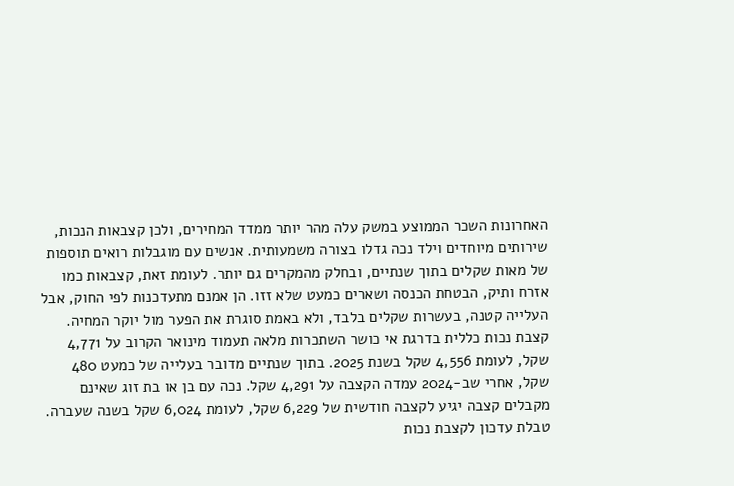האחרונות השכר הממוצע במשק עלה מהר יותר ממדד המחירים, ולכן קצבאות הנכות, שירותים מיוחדים וילד נכה גדלו בצורה משמעותית. אנשים עם מוגבלות רואים תוספות של מאות שקלים בתוך שנתיים, ובחלק מהמקרים גם יותר. לעומת זאת, קצבאות כמו אזרח ותיק, הבטחת הכנסה ושארים כמעט שלא זזו. הן אמנם מתעדכנות לפי החוק, אבל העלייה קטנה, בעשרות שקלים בלבד, ולא באמת סוגרת את הפער מול יוקר המחיה.
קצבת נכות כללית בדרגת אי כושר השתכרות מלאה תעמוד מינואר הקרוב על 4,771 שקל, לעומת 4,556 שקל בשנת 2025. בתוך שנתיים מדובר בעלייה של כמעט 480 שקל, אחרי שב-2024 עמדה הקצבה על 4,291 שקל. נכה עם בן או בת זוג שאינם מקבלים קצבה יגיע לקצבה חודשית של 6,229 שקל, לעומת 6,024 שקל בשנה שעברה.
טבלת עדכון לקצבת נכות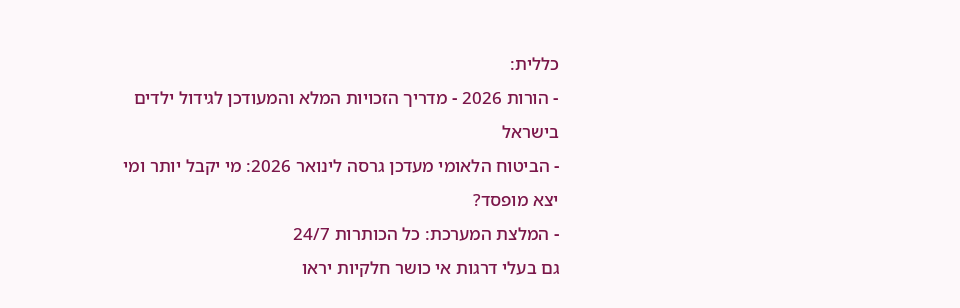כללית:
- הורות 2026 - מדריך הזכויות המלא והמעודכן לגידול ילדים בישראל
- הביטוח הלאומי מעדכן גרסה לינואר 2026: מי יקבל יותר ומי יצא מופסד?
- המלצת המערכת: כל הכותרות 24/7
גם בעלי דרגות אי כושר חלקיות יראו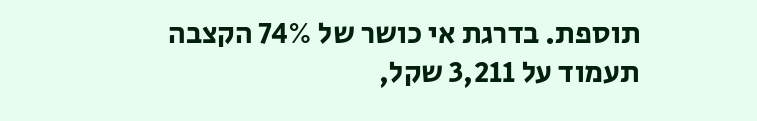תוספת. בדרגת אי כושר של 74% הקצבה תעמוד על 3,211 שקל,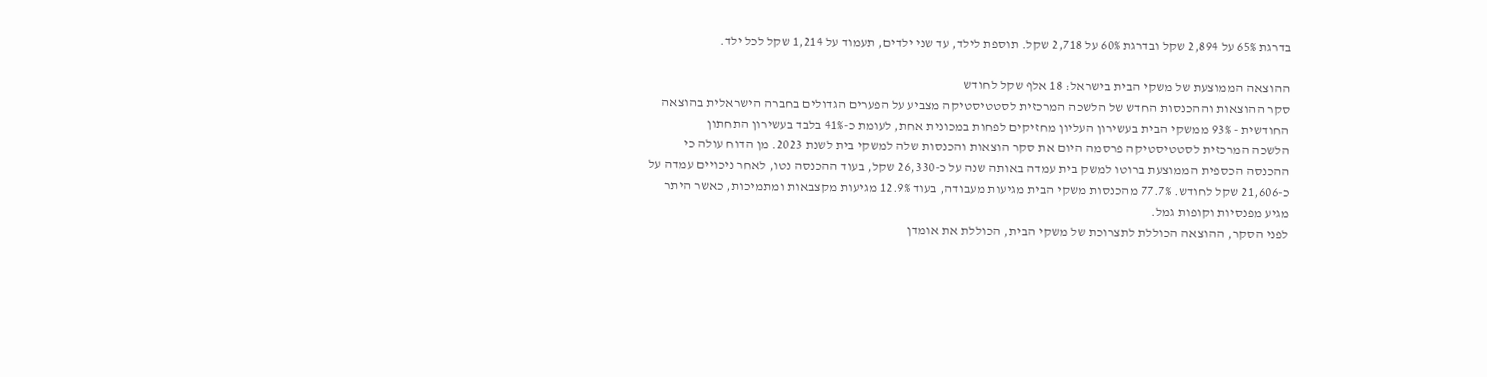בדרגת 65% על 2,894 שקל ובדרגת 60% על 2,718 שקל. תוספת לילד, עד שני ילדים, תעמוד על 1,214 שקל לכל ילד.

ההוצאה הממוצעת של משקי הבית בישראל: 18 אלף שקל לחודש
סקר ההוצאות וההכנסות החדש של הלשכה המרכזית לסטטיסטיקה מצביע על הפערים הגדולים בחברה הישראלית בהוצאה החודשית - 93% ממשקי הבית בעשירון העליון מחזיקים לפחות במכונית אחת, לעומת כ-41% בלבד בעשירון התחתון
הלשכה המרכזית לסטטיסטיקה פרסמה היום את סקר הוצאות והכנסות שלה למשקי בית לשנת 2023. מן הדוח עולה כי ההכנסה הכספית הממוצעת ברוטו למשק בית עמדה באותה שנה על כ-26,330 שקל, בעוד ההכנסה נטו, לאחר ניכויים עמדה על כ-21,606 שקל לחודש. 77.7% מהכנסות משקי הבית מגיעות מעבודה, בעוד 12.9% מגיעות מקצבאות ומתמיכות, כאשר היתר מגיע מפנסיות וקופות גמל.
לפני הסקר, ההוצאה הכוללת לתצרוכת של משקי הבית, הכוללת את אומדן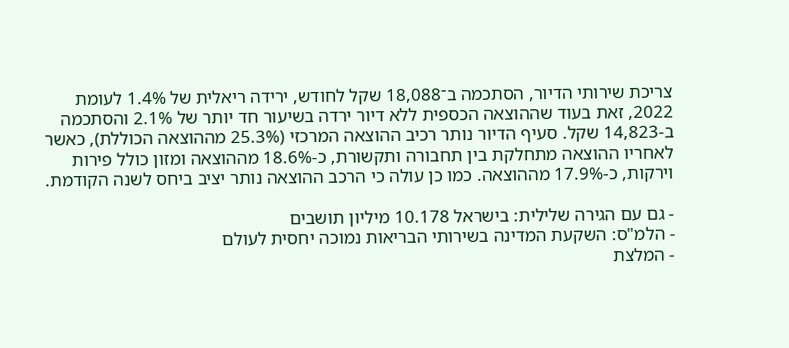צריכת שירותי הדיור, הסתכמה ב־18,088 שקל לחודש, ירידה ריאלית של 1.4% לעומת 2022, זאת בעוד שההוצאה הכספית ללא דיור ירדה בשיעור חד יותר של 2.1% והסתכמה ב-14,823 שקל. סעיף הדיור נותר רכיב ההוצאה המרכזי (25.3% מההוצאה הכוללת), כאשר לאחריו ההוצאה מתחלקת בין תחבורה ותקשורת, כ-18.6% מההוצאה ומזון כולל פירות וירקות, כ-17.9% מההוצאה. כמו כן עולה כי הרכב ההוצאה נותר יציב ביחס לשנה הקודמת.

- גם עם הגירה שלילית: בישראל 10.178 מיליון תושבים
- הלמ"ס: השקעת המדינה בשירותי הבריאות נמוכה יחסית לעולם
- המלצת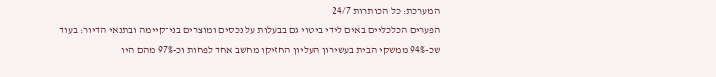המערכת: כל הכותרות 24/7
הפערים הכלכליים באים לידי ביטוי גם בבעלות על נכסים ומוצרים בני־קיימה ובתנאי הדיור: בעוד שכ-94% ממשקי הבית בעשירון העליון החזיקו מחשב אחד לפחות וכ-97% מהם היו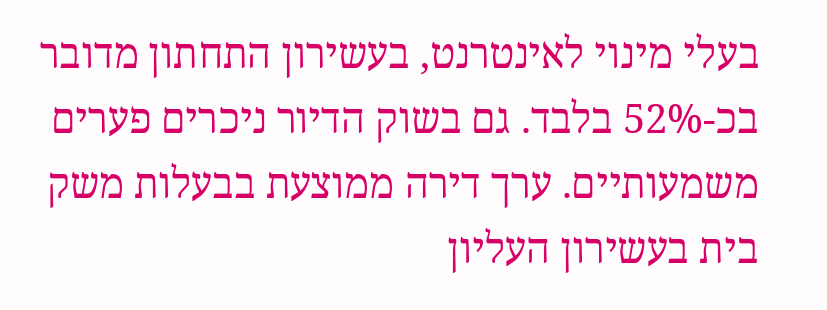בעלי מינוי לאינטרנט, בעשירון התחתון מדובר בכ-52% בלבד. גם בשוק הדיור ניכרים פערים משמעותיים. ערך דירה ממוצעת בבעלות משק בית בעשירון העליון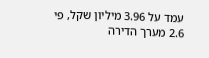עמד על 3.96 מיליון שקל, פי 2.6 מערך הדירה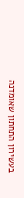בעשירון התחתון שאומדנה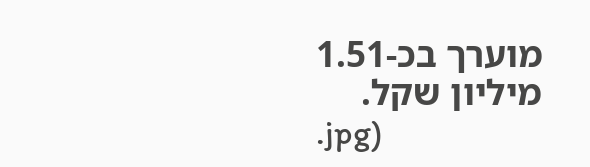מוערך בכ-1.51 מיליון שקל.
.jpg)